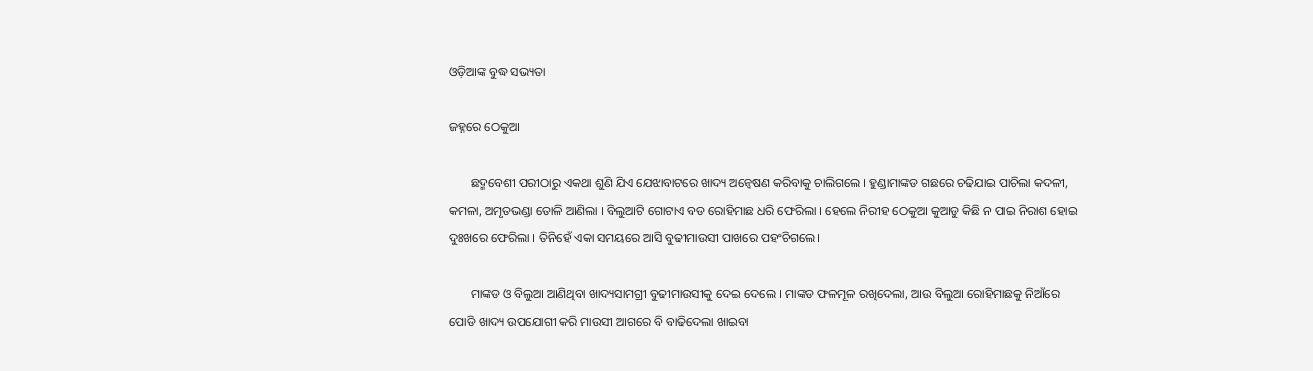ଓଡ଼ିଆଙ୍କ ବୁଦ୍ଧ ସଭ୍ୟତା

ଜହ୍ନରେ ଠେକୁଆ

       ଛଦ୍ମବେଶୀ ପରୀଠାରୁ ଏକଥା ଶୁଣି ଯିଏ ଯେଝାବାଟରେ ଖାଦ୍ୟ ଅନ୍ୱେଷଣ କରିବାକୁ ଚାଲିଗଲେ । ହୁଣ୍ଡାମାଙ୍କଡ ଗଛରେ ଚଢିଯାଇ ପାଚିଲା କଦଳୀ, କମଳା, ଅମୃତଭଣ୍ଡା ତୋଳି ଆଣିଲା । ବିଲୁଆଟି ଗୋଟାଏ ବଡ ରୋହିମାଛ ଧରି ଫେରିଲା । ହେଲେ ନିରୀହ ଠେକୁଆ କୁଆଡୁ କିଛି ନ ପାଇ ନିରାଶ ହୋଇ ଦୁଃଖରେ ଫେରିଲା । ତିନିହେଁ ଏକା ସମୟରେ ଆସି ବୁଢୀମାଉସୀ ପାଖରେ ପହଂଚିଗଲେ।

       ମାଙ୍କଡ ଓ ବିଲୁଆ ଆଣିଥିବା ଖାଦ୍ୟସାମଗ୍ରୀ ବୁଢୀମାଉସୀକୁ ଦେଇ ଦେଲେ । ମାଙ୍କଡ ଫଳମୂଳ ରଖିଦେଲା, ଆଉ ବିଲୁଆ ରୋହିମାଛକୁ ନିଆଁରେ ପୋଡି ଖାଦ୍ୟ ଉପଯୋଗୀ କରି ମାଉସୀ ଆଗରେ ବି ବାଢିଦେଲା ଖାଇବା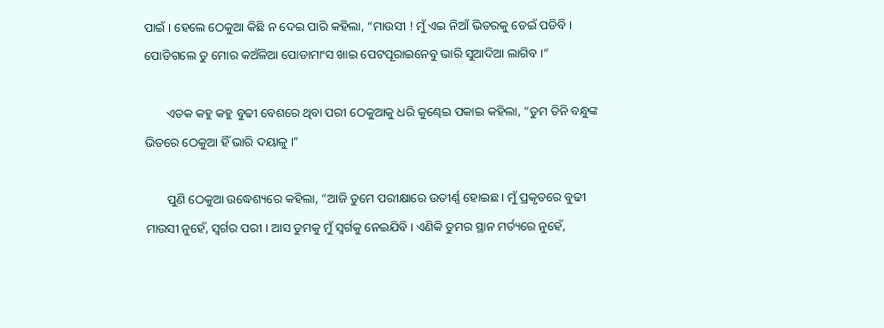ପାଇଁ । ହେଲେ ଠେକୁଆ କିଛି ନ ଦେଇ ପାରି କହିଲା, “ମାଉସୀ ! ମୁଁ ଏଇ ନିଆଁ ଭିତରକୁ ଡେଇଁ ପଡିବି । ପୋଡିଗଲେ ତୁ ମୋର କଅଁଳିଆ ପୋଡାମାଂସ ଖାଇ ପେଟପୂରାଇନେବୁ ଭାରି ସୁଆଦିଆ ଲାଗିବ ।”

       ଏତକ କହୁ କହୁ ବୁଢୀ ବେଶରେ ଥିବା ପରୀ ଠେକୁଆକୁ ଧରି କୁଣ୍ଢେଇ ପକାଇ କହିଲା, “ତୁମ ତିନି ବନ୍ଧୁଙ୍କ ଭିତରେ ଠେକୁଆ ହିଁ ଭାରି ଦୟାଳୁ ।”

       ପୁଣି ଠେକୁଆ ଉଦ୍ଧେଶ୍ୟରେ କହିଲା, “ଆଜି ତୁମେ ପରୀକ୍ଷାରେ ଉତୀର୍ଣ୍ଣ ହୋଇଛ । ମୁଁ ପ୍ରକୃତରେ ବୁଢୀ ମାଉସୀ ନୁହେଁ, ସ୍ୱର୍ଗର ପରୀ । ଆସ ତୁମକୁ ମୁଁ ସ୍ୱର୍ଗକୁ ନେଇଯିବି । ଏଣିକି ତୁମର ସ୍ଥାନ ମର୍ତ୍ୟରେ ନୁହେଁ,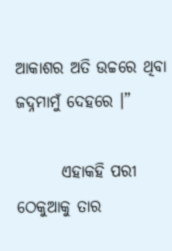ଆକାଶର ଅତି ଉଚ୍ଚରେ ଥିବା ଜଦ୍ନମାମୁଁ ଦେହରେ ।”

       ଏହାକହି ପରୀ ଠେକୁଆକୁ ତାର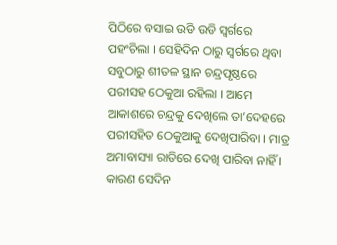ପିଠିରେ ବସାଇ ଉଡି ଉଡି ସ୍ୱର୍ଗରେ ପହଂଚିଲା । ସେହିଦିନ ଠାରୁ ସ୍ୱର୍ଗରେ ଥିବା ସବୁଠାରୁ ଶୀତଳ ସ୍ଥାନ ଚନ୍ଦ୍ରପୃଷ୍ଠରେ ପରୀସହ ଠେକୁଆ ରହିଲା । ଆମେ ଆକାଶରେ ଚନ୍ଦ୍ରକୁ ଦେଖିଲେ ତା’ଦେହରେ ପରୀସହିତ ଠେକୁଆକୁ ଦେଖିପାରିବା । ମାତ୍ର ଅମାବାସ୍ୟା ରାତିରେ ଦେଖି ପାରିବା ନାହିଁ । କାରଣ ସେଦିନ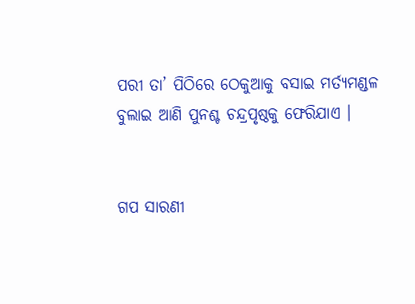ପରୀ ତା’ ପିଠିରେ ଠେକୁଆକୁ ବସାଇ ମର୍ତ୍ୟମଣ୍ଡଳ ବୁଲାଇ ଆଣି ପୁନଶ୍ଚ ଚନ୍ଦ୍ରପୃଷ୍ଠକୁ ଫେରିଯାଏ ।


ଗପ ସାରଣୀ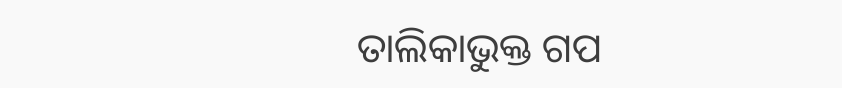ତାଲିକାଭୁକ୍ତ ଗପ